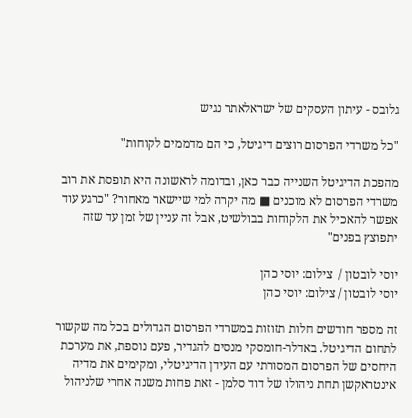גלובס - עיתון העסקים של ישראלאתר נגיש

"כל משרדי הפרסום רוצים דיגיטל, כי הם מדממים לקוחות"

מהפכת הדיגיטל השנייה כבר כאן, ובדומה לראשונה היא תופסת את רוב משרדי הפרסום לא מוכנים ■ מה יקרה למי שיישאר מאחור? "כרגע עוד אפשר להאכיל את הלקוחות בבולשיט, אבל זה עניין של זמן עד שזה יתפוצץ בפנים"

יוסי לובטון /  צילום: יוסי כהן
יוסי לובטון / צילום: יוסי כהן

זה מספר חודשים חלות תזוזות במשרדי הפרסום הגדולים בכל מה שקשור לתחום הדיגיטל. באדלר-חומסקי מנסים להגדיר, פעם נוספת, את מערכת היחסים של הפרסום המסורתי עם העידן הדיגיטלי, ומקימים את מדיה אינטראקשן תחת ניהולו של דוד סלמן - זאת פחות משנה אחרי שלניהול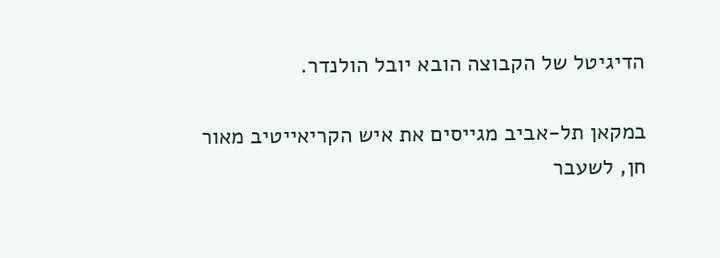הדיגיטל של הקבוצה הובא יובל הולנדר.

במקאן תל-אביב מגייסים את איש הקריאייטיב מאור חן, לשעבר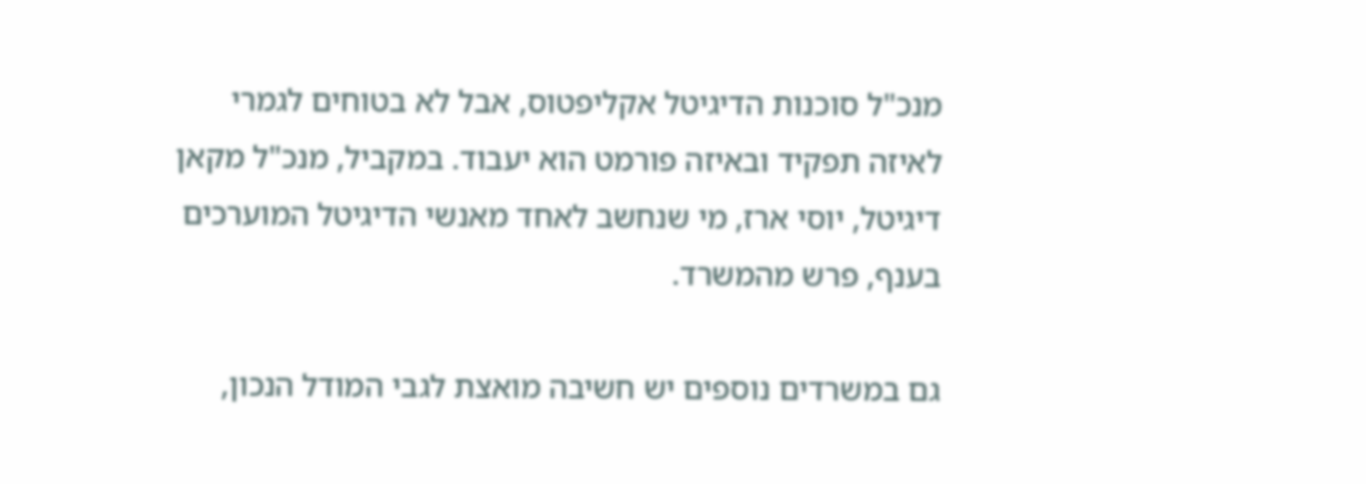מנכ"ל סוכנות הדיגיטל אקליפטוס, אבל לא בטוחים לגמרי לאיזה תפקיד ובאיזה פורמט הוא יעבוד. במקביל, מנכ"ל מקאן דיגיטל, יוסי ארז, מי שנחשב לאחד מאנשי הדיגיטל המוערכים בענף, פרש מהמשרד.

גם במשרדים נוספים יש חשיבה מואצת לגבי המודל הנכון,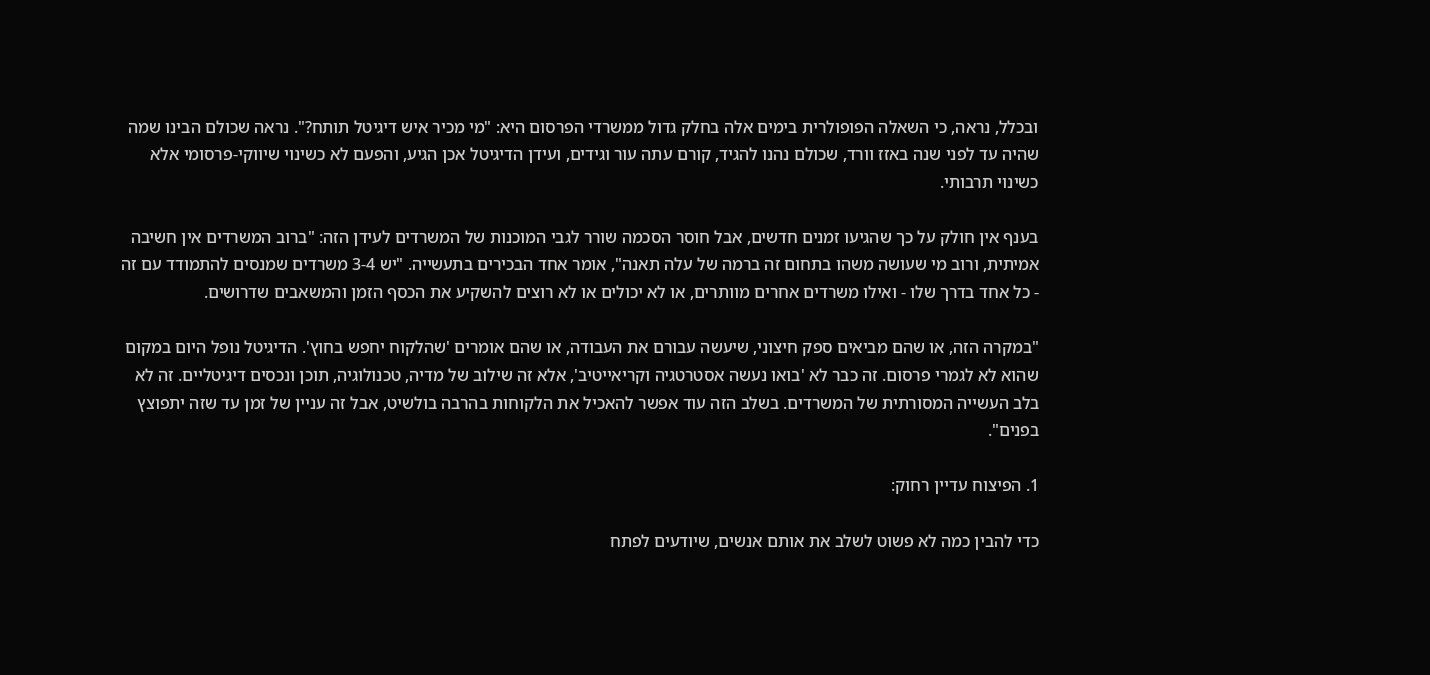ובכלל, נראה, כי השאלה הפופולרית בימים אלה בחלק גדול ממשרדי הפרסום היא: "מי מכיר איש דיגיטל תותח?". נראה שכולם הבינו שמה שהיה עד לפני שנה באזז וורד, שכולם נהנו להגיד, קורם עתה עור וגידים, ועידן הדיגיטל אכן הגיע, והפעם לא כשינוי שיווקי-פרסומי אלא כשינוי תרבותי.

בענף אין חולק על כך שהגיעו זמנים חדשים, אבל חוסר הסכמה שורר לגבי המוכנות של המשרדים לעידן הזה: "ברוב המשרדים אין חשיבה אמיתית, ורוב מי שעושה משהו בתחום זה ברמה של עלה תאנה", אומר אחד הבכירים בתעשייה. "יש 3-4 משרדים שמנסים להתמודד עם זה - כל אחד בדרך שלו - ואילו משרדים אחרים מוותרים, או לא יכולים או לא רוצים להשקיע את הכסף הזמן והמשאבים שדרושים.

"במקרה הזה, או שהם מביאים ספק חיצוני, שיעשה עבורם את העבודה, או שהם אומרים 'שהלקוח יחפש בחוץ'. הדיגיטל נופל היום במקום שהוא לא לגמרי פרסום. זה כבר לא 'בואו נעשה אסטרטגיה וקריאייטיב', אלא זה שילוב של מדיה, טכנולוגיה, תוכן ונכסים דיגיטליים. זה לא בלב העשייה המסורתית של המשרדים. בשלב הזה עוד אפשר להאכיל את הלקוחות בהרבה בולשיט, אבל זה עניין של זמן עד שזה יתפוצץ בפנים".

1. הפיצוח עדיין רחוק:

כדי להבין כמה לא פשוט לשלב את אותם אנשים, שיודעים לפתח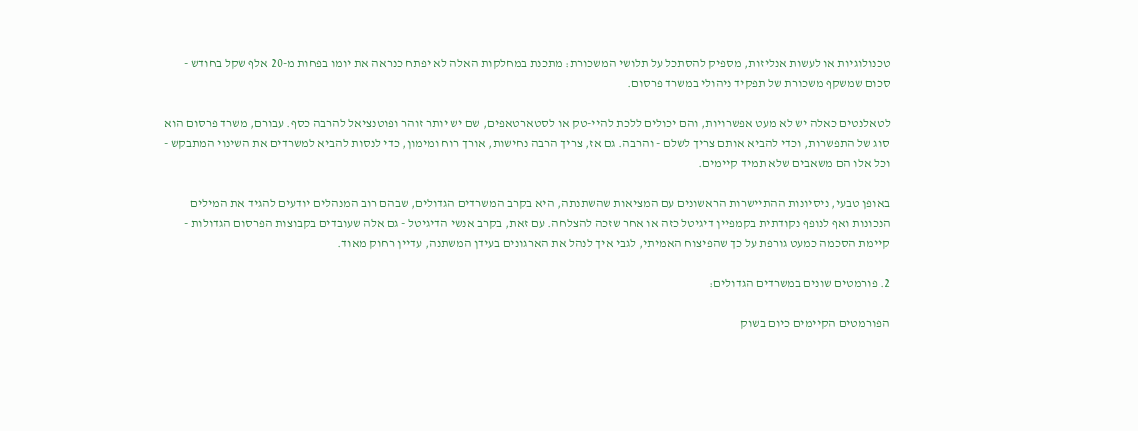טכנולוגיות או לעשות אנליזות, מספיק להסתכל על תלושי המשכורת: מתכנת במחלקות האלה לא יפתח כנראה את יומו בפחות מ-20 אלף שקל בחודש - סכום שמשקף משכורת של תפקיד ניהולי במשרד פרסום.

לטאלנטים כאלה יש לא מעט אפשרויות, והם יכולים ללכת להיי-טק או לסטארטאפים, שם יש יותר זוהר ופוטנציאל להרבה כסף. עבורם, משרד פרסום הוא סוג של התפשרות, וכדי להביא אותם צריך לשלם - והרבה. גם אז, צריך הרבה נחישות, אורך רוח ומימון, כדי לנסות להביא למשרדים את השינוי המתבקש - וכל אלו הם משאבים שלא תמיד קיימים.

באופן טבעי, ניסיונות ההתיישרות הראשונים עם המציאות שהשתנתה, היא בקרב המשרדים הגדולים, שבהם רוב המנהלים יודעים להגיד את המילים הנכונות ואף לנופף נקודתית בקמפיין דיגיטל כזה או אחר שזכה להצלחה. עם זאת, בקרב אנשי הדיגיטל - גם אלה שעובדים בקבוצות הפרסום הגדולות - קיימת הסכמה כמעט גורפת על כך שהפיצוח האמיתי, לגבי איך לנהל את הארגונים בעידן המשתנה, עדיין רחוק מאוד.

2. פורמטים שונים במשרדים הגדולים:

הפורמטים הקיימים כיום בשוק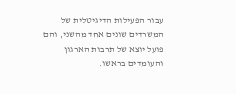עבור הפעילות הדיגיטלית של המשרדים שונים אחד מהשני, והם פועל יוצא של תרבות הארגון והעומדים בראשו.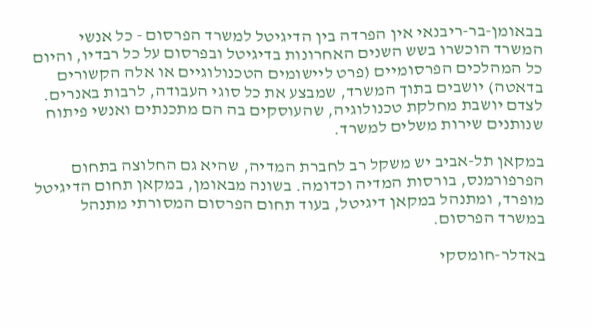בבאומן-בר-ריבנאי אין הפרדה בין הדיגיטל למשרד הפרסום - כל אנשי המשרד הוכשרו בשש השנים האחרונות בדיגיטל ובפרסום על כל רבדיו, והיום כל המהלכים הפרסומיים (פרט ליישומים הטכנולוגיים או אלה הקשורים בדאטה) יושבים בתוך המשרד, שמבצע את כל סוגי העבודה, לרבות באנרים. לצדם יושבת מחלקת טכנולוגיה, שהעוסקים בה הם מתכנתים ואנשי פיתוח שנותנים שירות משלים למשרד.

במקאן תל-אביב יש משקל רב לחברת המדיה, שהיא גם החלוצה בתחום הפרפורמנס, בורסות המדיה וכדומה. בשונה מבאומן, במקאן תחום הדיגיטל מופרד, ומתנהל במקאן דיגיטל, בעוד תחום הפרסום המסורתי מתנהל במשרד הפרסום.

באדלר-חומסקי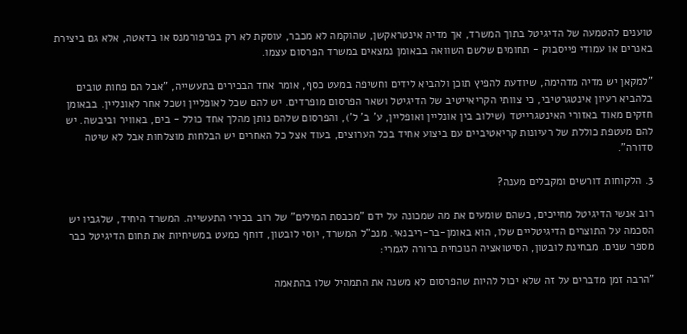טוענים להטמעה של הדיגיטל בתוך המשרד, אך מדיה אינטראקשן, שהוקמה לא מכבר, עוסקת לא רק בפרפורמנס או בדאטה, אלא גם ביצירת באנרים או עמודי פייסבוק - תחומים שלשם השוואה בבאומן נמצאים במשרד הפרסום עצמו.

"למקאן יש מדיה מדהימה, שיודעת להפיץ תוכן ולהביא לידים וחשיפה במעט כסף, אומר אחד הבכירים בתעשייה, "אבל הם פחות טובים בלהביא רעיון אינטגרטיבי, כי צוותי הקריאייטיב של הדיגיטל ושאר הפרסום מופרדים. יש להם שכל לאופליין ושכל אחר לאונליין. בבאומן חזקים מאוד באזורי האינטגרייטד (שילוב בין אונליין ואופליין, ע' ב' ל'), והפרסום שלהם נותן מהלך אחד כולל - בים, באוויר וביבשה. יש להם מעטפת כוללת של רעיונות קריאטיביים עם ביצוע אחיד בכל הערוצים, בעוד אצל כל האחרים יש הבלחות מוצלחות אבל לא שיטה סדורה".

3. הלקוחות דורשים ומקבלים מענה?

רוב אנשי הדיגיטל מחייכים, כשהם שומעים את מה שמכונה על ידם "מכבסת המילים" של רוב בכירי התעשייה. המשרד היחיד, שלגביו יש הסכמה על התוצרים הדיגיטליים שלו, הוא באומן-בר-ריבנאי. מנכ"ל המשרד, יוסי לובטון, דוחף כמעט במשיחיות את תחום הדיגיטל כבר מספר שנים. מבחינת לובטון, הסיטואציה הנוכחית ברורה לגמרי:

"הרבה זמן מדברים על זה שלא יכול להיות שהפרסום לא משנה את התמהיל שלו בהתאמה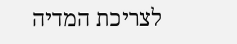לצריכת המדיה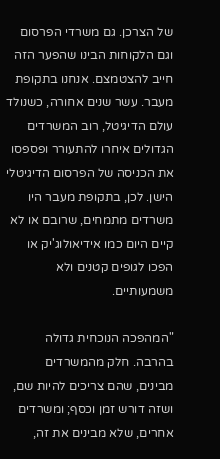של הצרכן. גם משרדי הפרסום וגם הלקוחות הבינו שהפער הזה חייב להצטמצם. אנחנו בתקופת מעבר. עשר שנים אחורה, כשנולד עולם הדיגיטל, רוב המשרדים הגדולים איחרו להתעורר ופספסו את הכניסה של הפרסום הדיגיטלי הישן. לכן, בתקופת מעבר היו משרדים מתמחים, שרובם או לא קיים היום כמו אידיאולוג'יק או הפכו לגופים קטנים ולא משמעותיים.

"המהפכה הנוכחית גדולה בהרבה. חלק מהמשרדים מבינים, שהם צריכים להיות שם, ושזה דורש זמן וכסף; ומשרדים אחרים, שלא מבינים את זה,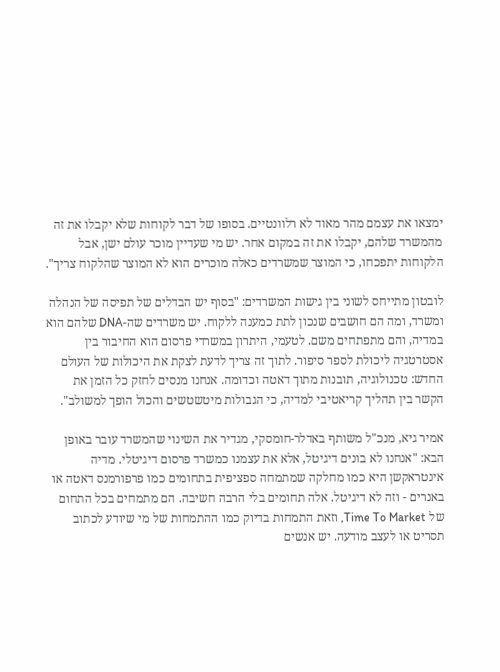ימצאו את עצמם מהר מאוד לא רלוונטיים. בסופו של דבר לקוחות שלא יקבלו את זה מהמשרד שלהם, יקבלו את זה במקום אחר. יש מי שעדיין מוכר עולם ישן, אבל הלקוחות יתפכחו, כי המוצר שמשרדים כאלה מוכרים הוא לא המוצר שהלקוח צריך".

לובטון מתייחס לשוני בין גישות המשרדים: "בסוף יש הבדלים של תפיסה של הנהלה ומשרד, ומה הם חושבים שנכון לתת כמענה ללקוח. יש משרדים שה-DNA שלהם הוא במדיה, והם מתפתחים משם. לטעמי, היתרון במשרדי פרסום הוא החיבור בין אסטרטגיה ליכולת לספר סיפור. לתוך זה צריך לדעת לצקת את היכולות של העולם החדש: טכנולוגיה, תובנות מתוך דאטה וכדומה. אנחנו מנסים לחזק כל הזמן את הקשר בין תהליך קריאטיבי למדיה, כי הגבולות מיטשטשים והכול הופך למשולב".

אמיר גיא, מנכ"ל משותף באדלר-חומסקי, מגדיר את השינוי שהמשרד עובר באופן הבא: "אנחנו לא בונים דיגיטל, אלא את עצמנו כמשרד פרסום דיגיטלי. מדיה אינטראקשן היא כמו מחלקה שמתמחה ספציפית בתחומים כמו פרפורמנס דאטה או באנרים - וזה לא דיגיטל. אלה תחומים בלי הרבה חשיבה. הם מתמחים בכל התחום של Time To Market, וזאת התמחות בדיוק כמו ההתמחות של מי שיודע לכתוב תסריט או לעצב מודעה. יש אנשים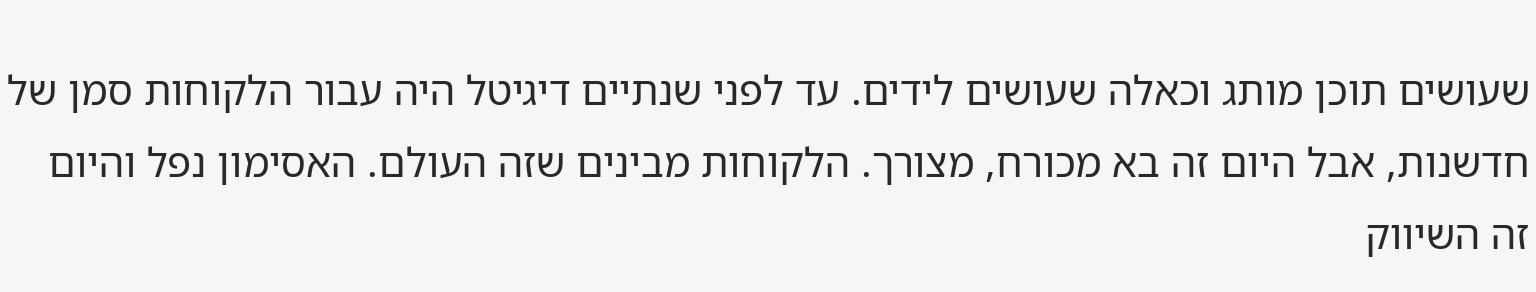שעושים תוכן מותג וכאלה שעושים לידים. עד לפני שנתיים דיגיטל היה עבור הלקוחות סמן של חדשנות, אבל היום זה בא מכורח, מצורך. הלקוחות מבינים שזה העולם. האסימון נפל והיום זה השיווק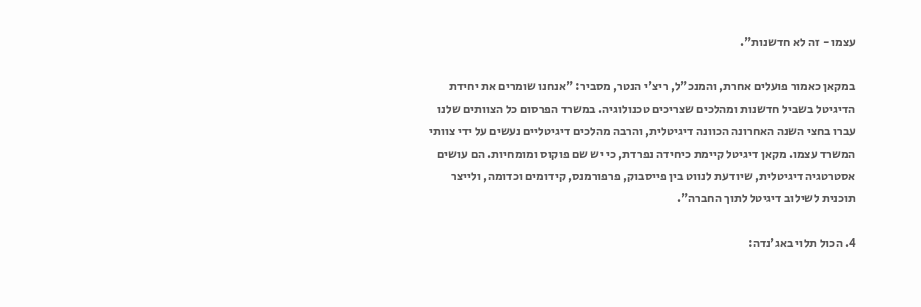עצמו - זה לא חדשנות".

במקאן כאמור פועלים אחרת, והמנכ"ל, ריצ'י הנטר, מסביר: "אנחנו שומרים את יחידת הדיגיטל בשביל חדשנות ומהלכים שצריכים טכנולוגיה. במשרד הפרסום כל הצוותים שלנו עברו בחצי השנה האחרונה הכוונה דיגיטלית, והרבה מהלכים דיגיטליים נעשים על ידי צוותי המשרד עצמו. מקאן דיגיטל קיימת כיחידה נפרדת, כי יש שם פוקוס ומומחיות. הם עושים אסטרטגיה דיגיטלית, שיודעת לנווט בין פייסבוק, פרפורמנס, קידומים וכדומה, ולייצר תוכנית לשילוב דיגיטל לתוך החברה".

4. הכול תלוי באג'נדה: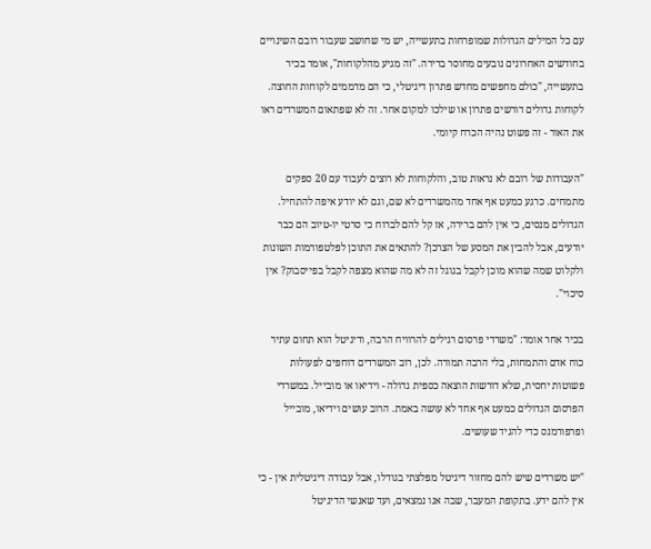עם כל המילים הגדולות שמופרחות בתעשייה, יש מי שחושב שעבור רובם השינויים בחודשים האחרונים נובעים מחוסר ברירה. "זה מגיע מהלקוחות", אומר בכיר בתעשייה, "כולם מחפשים מחדש פתרון דיגיטלי, כי הם מדממים לקוחות החוצה. לקוחות גדולים דורשים פתרון או שילכו למקום אחר. זה לא שפתאום המשרדים ראו את האור - זה פשוט נהיה הכרח קיומי.

"העבודות של רובם לא נראות טוב, והלקוחות לא רוצים לעבוד עם 20 ספקים מתמחים. כרגע כמעט אף אחד מהמשרדים לא שם, וגם לא יודע איפה להתחיל. הגדולים מנסים, כי אין להם ברירה, אז קל להם לברוח כי סרטי יו-טיוב הם כבר יודעים, אבל להבין את המסע של הצרכן? להתאים את התוכן לפלטפורמות השונות ולקלוט שמה שהוא מוכן לקבל בגוגל זה לא מה שהוא מצפה לקבל בפייסבוק? אין סיכוי".

בכיר אחר אומר: "משרדי פרסום רגילים להרוויח הרבה, ודיגיטל הוא תחום עתיר כוח אדם והתמחות, בלי הרבה תמורה. לכן, רוב המשרדים דוחפים לפעולות פשוטות יחסית, שלא דורשות הוצאה כספית גדולה - וידיאו או מובייל. במשרדי הפרסום הגדולים כמעט אף אחד לא עושה באמת. הרוב עושים וידיאו, מובייל ופרפורמנס כדי להגיד שעושים.

"יש משרדים שיש להם מחזור דיגיטל מפלצתי בגודלו, אבל עבודה דיגיטלית אין - כי אין להם ידע. בתקופת המעבר, שבה אנו נמצאים, ועד שאנשי הדיגיטל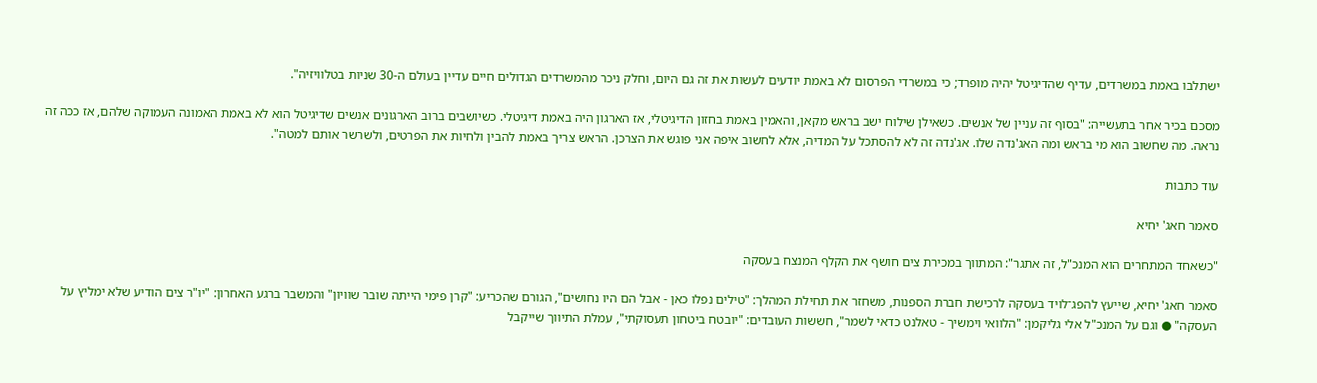ישתלבו באמת במשרדים, עדיף שהדיגיטל יהיה מופרד; כי במשרדי הפרסום לא באמת יודעים לעשות את זה גם היום, וחלק ניכר מהמשרדים הגדולים חיים עדיין בעולם ה-30 שניות בטלוויזיה".

מסכם בכיר אחר בתעשייה: "בסוף זה עניין של אנשים. כשאילן שילוח ישב בראש מקאן, והאמין באמת בחזון הדיגיטלי, אז הארגון היה באמת דיגיטלי. כשיושבים ברוב הארגונים אנשים שדיגיטל הוא לא באמת האמונה העמוקה שלהם, אז ככה זה נראה. מה שחשוב הוא מי בראש ומה האג'נדה שלו. אג'נדה זה לא להסתכל על המדיה, אלא לחשוב איפה אני פוגש את הצרכן. הראש צריך באמת להבין ולחיות את הפרטים, ולשרשר אותם למטה".

עוד כתבות

סאמר חאג' יחיא

"כשאחד המתחרים הוא המנכ"ל, זה אתגר": המתווך במכירת צים חושף את הקלף המנצח בעסקה

סאמר חאג' יחיא, שייעץ להפג־לויד בעסקה לרכישת חברת הספנות, משחזר את תחילת המהלך: "טילים נפלו כאן - אבל הם היו נחושים", הגורם שהכריע: "קרן פימי הייתה שובר שוויון" והמשבר ברגע האחרון: "יו"ר צים הודיע שלא ימליץ על העסקה" ● וגם על המנכ"ל אלי גליקמן: "הלוואי וימשיך - טאלנט כדאי לשמר", חששות העובדים: "יובטח ביטחון תעסוקתי", עמלת התיווך שייקבל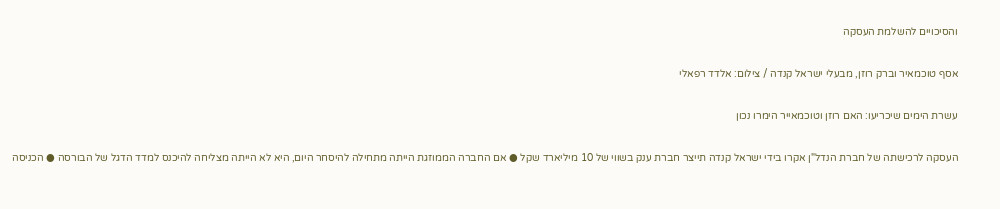והסיכויים להשלמת העסקה

אסף טוכמאיר וברק רוזן, מבעלי ישראל קנדה / צילום: אלדד רפאלי

עשרת הימים שיכריעו: האם רוזן וטוכמאייר הימרו נכון

העסקה לרכישתה של חברת הנדל"ן אקרו בידי ישראל קנדה תייצר חברת ענק בשווי של 10 מיליארד שקל ● אם החברה הממוזגת הייתה מתחילה להיסחר היום, היא לא הייתה מצליחה להיכנס למדד הדגל של הבורסה ● הכניסה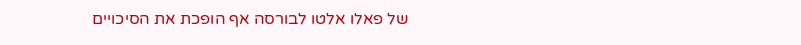של פאלו אלטו לבורסה אף הופכת את הסיכויים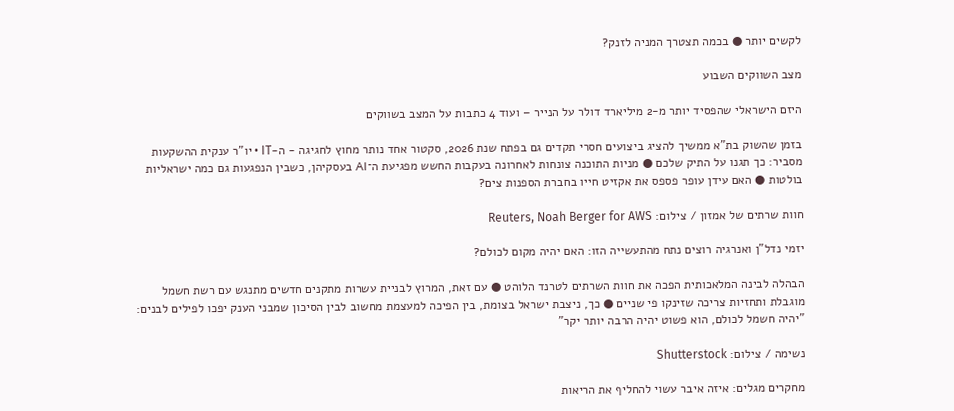לקשים יותר ● בכמה תצטרך המניה לזנק?

מצב השווקים השבוע

היזם הישראלי שהפסיד יותר מ-2 מיליארד דולר על הנייר – ועוד 4 כתבות על המצב בשווקים

בזמן שהשוק בת"א ממשיך להציג ביצועים חסרי תקדים גם בפתח שנת 2026, סקטור אחד נותר מחוץ לחגיגה - ה-IT • יו"ר ענקית ההשקעות מסביר: כך תגנו על התיק שלכם ● מניות התוכנה צונחות לאחרונה בעקבות החשש מפגיעת ה־AI בעסקיהן, כשבין הנפגעות גם כמה ישראליות בולטות ● האם עידן עופר פספס את אקזיט חייו בחברת הספנות צים?

חוות שרתים של אמזון / צילום: Reuters, Noah Berger for AWS

יזמי נדל"ן ואנרגיה רוצים נתח מהתעשייה הזו: האם יהיה מקום לכולם?

הבהלה לבינה המלאכותית הפכה את חוות השרתים לטרנד הלוהט ● עם זאת, המרוץ לבניית עשרות מתקנים חדשים מתנגש עם רשת חשמל מוגבלת ותחזיות צריכה שזינקו פי שניים ● כך, ניצבת ישראל בצומת, בין הפיכה למעצמת מחשוב לבין הסיכון שמבני הענק יפכו לפילים לבנים: "יהיה חשמל לכולם, הוא פשוט יהיה הרבה יותר יקר"

נשימה / צילום: Shutterstock

מחקרים מגלים: איזה איבר עשוי להחליף את הריאות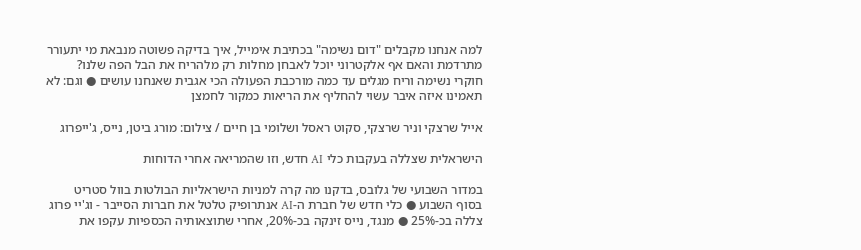למה אנחנו מקבלים "דום נשימה" בכתיבת אימייל, איך בדיקה פשוטה מנבאת מי יתעורר מתרדמת והאם אף אלקטרוני יוכל לאבחן מחלות רק מלהריח את הבל הפה שלנו? חוקרי נשימה וריח מגלים עד כמה מורכבת הפעולה הכי אגבית שאנחנו עושים ● וגם: לא תאמינו איזה איבר עשוי להחליף את הריאות כמקור לחמצן

אייל שרצקי וניר שרצקי, סקוט ראסל ושלומי בן חיים / צילום: מורג ביטן, נייס, ג'ייפרוג

הישראלית שצללה בעקבות כלי AI חדש, וזו שהמריאה אחרי הדוחות

במדור השבועי של גלובס, בדקנו מה קרה למניות הישראליות הבולטות בוול סטריט בסוף השבוע ● כלי חדש של חברת ה-AI אנתרופיק טלטל את חברות הסייבר - וג'יי פרוג צללה בכ-25% ● מנגד, נייס זינקה בכ-20%, אחרי שתוצאותיה הכספיות עקפו את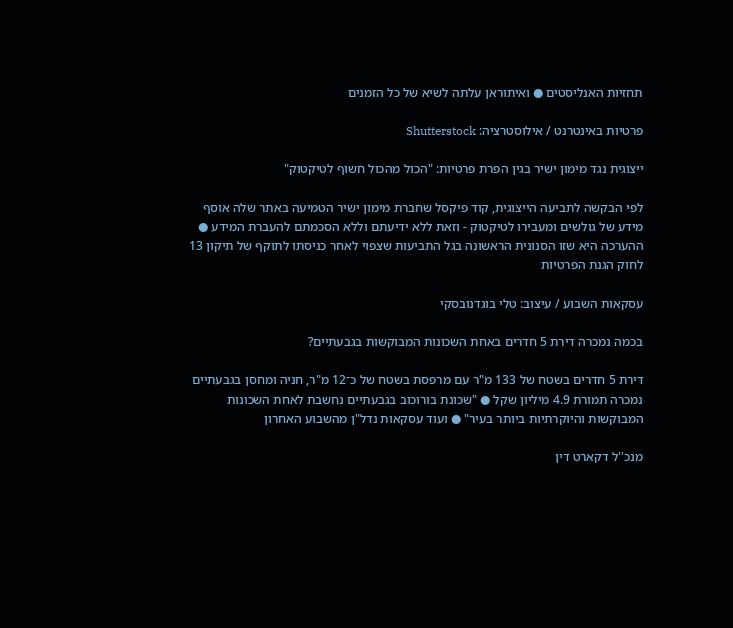תחזיות האנליסטים ● ואיתוראן עלתה לשיא של כל הזמנים

פרטיות באינטרנט / אילוסטרציה: Shutterstock

ייצוגית נגד מימון ישיר בגין הפרת פרטיות: "הכול מהכול חשוף לטיקטוק"

לפי הבקשה לתביעה הייצוגית, קוד פיקסל שחברת מימון ישיר הטמיעה באתר שלה אוסף מידע של גולשים ומעבירו לטיקטוק - וזאת ללא ידיעתם וללא הסכמתם להעברת המידע ● ההערכה היא שזו הסנונית הראשונה בגל התביעות שצפוי לאחר כניסתו לתוקף של תיקון 13 לחוק הגנת הפרטיות

עסקאות השבוע / עיצוב: טלי בוגדנובסקי

בכמה נמכרה דירת 5 חדרים באחת השכונות המבוקשות בגבעתיים?

דירת 5 חדרים בשטח של 133 מ"ר עם מרפסת בשטח של כ־12 מ"ר, חניה ומחסן בגבעתיים נמכרה תמורת 4.9 מיליון שקל ● "שכונת בורוכוב בגבעתיים נחשבת לאחת השכונות המבוקשות והיוקרתיות ביותר בעיר" ● ועוד עסקאות נדל"ן מהשבוע האחרון

מנכ''ל דקארט דין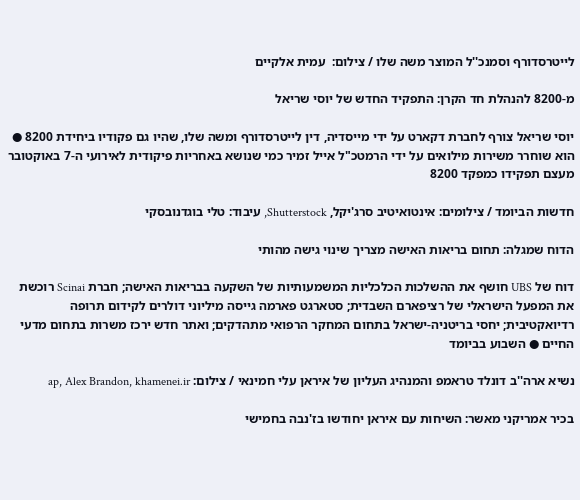לייטרסדורף וסמנכ''ל המוצר משה שלו / צילום:  עמית אלקיים

מ-8200 להנהלת חד הקרן: התפקיד החדש של יוסי שריאל

יוסי שריאל צורף לחברת דקארט על ידי מייסדיה, דין לייטרסדורף ומשה שלו, שהיו גם פקודיו ביחידת 8200 ● הוא שוחרר משירות מילואים על ידי הרמטכ"ל אייל זמיר כמי שנושא באחריות פיקודית לאירועי ה-7 באוקטובר מעצם תפקידו כמפקד 8200

חדשות הביומד / צילומים: אינטואיטיב סרג'יקל, Shutterstock, עיבוד: טלי בוגדנובסקי

הדוח שמגלה: תחום בריאות האישה מצריך שינוי גישה מהותי

דוח של UBS חושף את ההשלכות הכלכליות המשמעותיות של השקעה בבריאות האישה; חברת Scinai רוכשת את המפעל הישראלי של רציפארם השבדית; סטארגט פארמה גייסה מיליוני דולרים לקידום תרופה רדיואקטיבית; יחסי בריטניה-ישראל בתחום המחקר הרפואי מתהדקים; ואתר חדש ירכז משרות בתחום מדעי החיים ● השבוע בביומד

נשיא ארה''ב דונלד טראמפ והמנהיג העליון של איראן עלי חמינאי / צילום: ap, Alex Brandon, khamenei.ir

בכיר אמריקני מאשר: השיחות עם איראן יחודשו בז'נבה בחמישי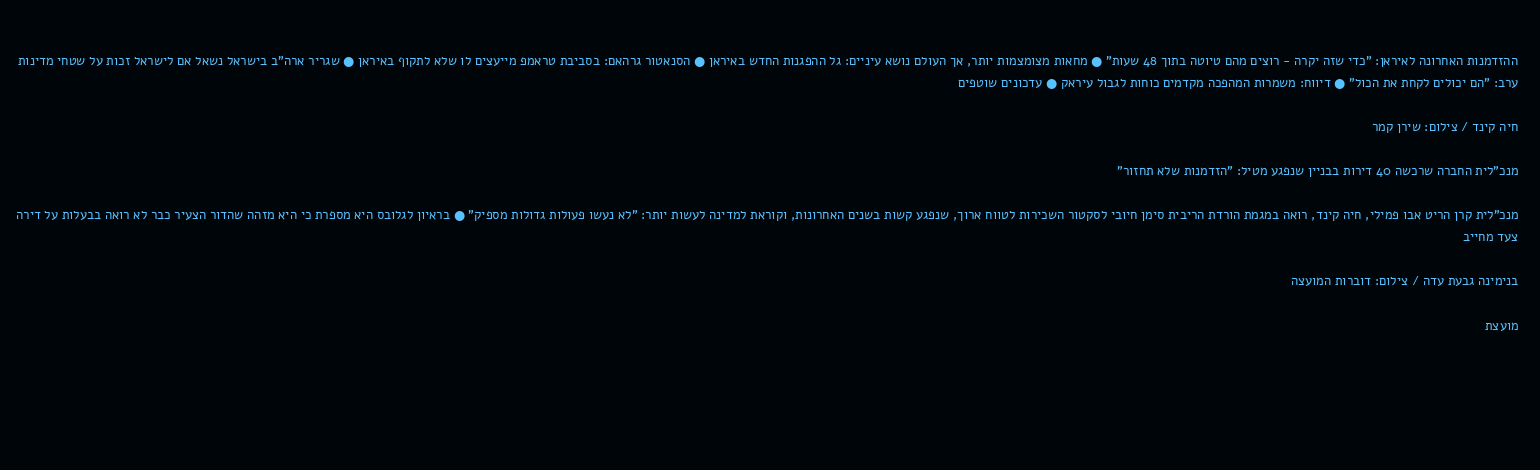ההזדמנות האחרונה לאיראן: "כדי שזה יקרה - רוצים מהם טיוטה בתוך 48 שעות" ● מחאות מצומצמות יותר, אך העולם נושא עיניים: גל ההפגנות החדש באיראן ● הסנאטור גרהאם: בסביבת טראמפ מייעצים לו שלא לתקוף באיראן ● שגריר ארה"ב בישראל נשאל אם לישראל זכות על שטחי מדינות ערב: "הם יכולים לקחת את הכול" ● דיווח: משמרות המהפכה מקדמים כוחות לגבול עיראק ● עדכונים שוטפים

חיה קינד / צילום: שירן קמר

מנכ"לית החברה שרכשה 40 דירות בבניין שנפגע מטיל: "הזדמנות שלא תחזור"

מנכ"לית קרן הריט אבו פמילי, חיה קינד, רואה במגמת הורדת הריבית סימן חיובי לסקטור השכירות לטווח ארוך, שנפגע קשות בשנים האחרונות, וקוראת למדינה לעשות יותר: "לא נעשו פעולות גדולות מספיק" ● בראיון לגלובס היא מספרת כי היא מזהה שהדור הצעיר כבר לא רואה בבעלות על דירה צעד מחייב

בנימינה גבעת עדה / צילום: דוברות המועצה

מועצת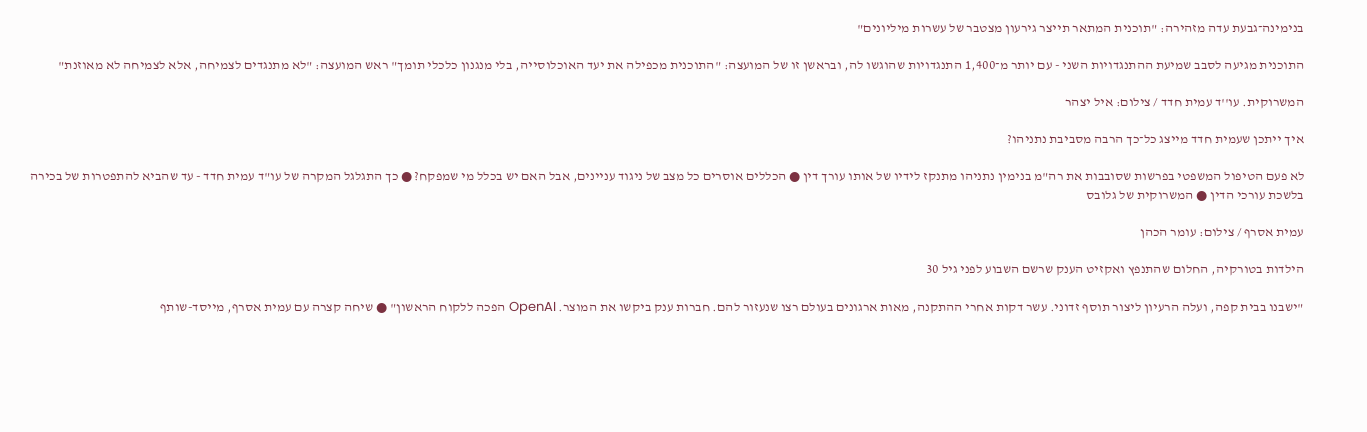בנימינה־גבעת עדה מזהירה: "תוכנית המתאר תייצר גירעון מצטבר של עשרות מיליונים"

התוכנית מגיעה לסבב שמיעת ההתנגדויות השני - עם יותר מ־1,400 התנגדויות שהוגשו לה, ובראשן זו של המועצה: "התוכנית מכפילה את יעד האוכלוסייה, בלי מנגנון כלכלי תומך" ראש המועצה: "לא מתנגדים לצמיחה, אלא לצמיחה לא מאוזנת"

המשרוקית. עו''ד עמית חדד / צילום: איל יצהר

איך ייתכן שעמית חדד מייצג כל־כך הרבה מסביבת נתניהו?

לא פעם הטיפול המשפטי בפרשות שסובבות את רה"מ בנימין נתניהו מתנקז לידיו של אותו עורך דין ● הכללים אוסרים כל מצב של ניגוד עניינים, אבל האם יש בכלל מי שמפקח? ● כך התגלגל המקרה של עו"ד עמית חדד - עד שהביא להתפטרות של בכירה בלשכת עורכי הדין ● המשרוקית של גלובס

עמית אסרף / צילום: עומר הכהן

הילדות בטורקיה, החלום שהתנפץ ואקזיט הענק שרשם השבוע לפני גיל 30

"ישבנו בבית קפה, ועלה הרעיון ליצור תוסף זדוני. עשר דקות אחרי ההתקנה, מאות ארגונים בעולם רצו שנעזור להם. חברות ענק ביקשו את המוצר. OpenAI הפכה ללקוח הראשון" ● שיחה קצרה עם עמית אסרף, מייסד-שותף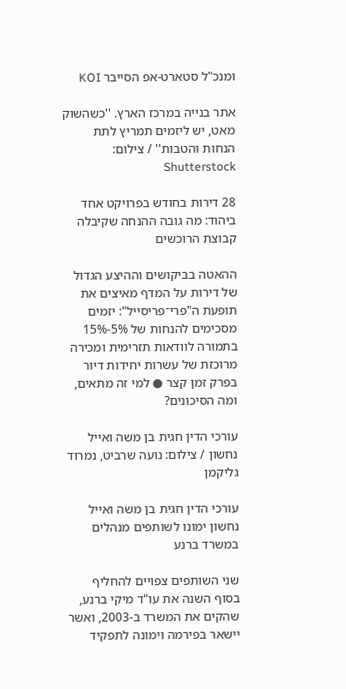ומנכ"ל סטארט-אפ הסייבר KOI

אתר בנייה במרכז הארץ. ''כשהשוק מאט, יש ליזמים תמריץ לתת הנחות והטבות'' / צילום: Shutterstock

28 דירות בחודש בפרויקט אחד ביהוד: מה גובה ההנחה שקיבלה קבוצת הרוכשים

ההאטה בביקושים וההיצע הגדול של דירות על המדף מאיצים את תופעת ה"פרי־פריסייל": יזמים מסכימים להנחות של 5%-15% בתמורה לוודאות תזרימית ומכירה מרוכזת של עשרות יחידות דיור בפרק זמן קצר ● למי זה מתאים, ומה הסיכונים?

עורכי הדין חגית בן משה ואייל נחשון / צילום: נועה שרביט, נמרוד גליקמן

עורכי הדין חגית בן משה ואייל נחשון ימונו לשותפים מנהלים במשרד ברנע

שני השותפים צפויים להחליף בסוף השנה את עו"ד מיקי ברנע, שהקים את המשרד ב-2003, ואשר יישאר בפירמה וימונה לתפקיד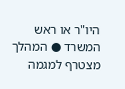היו"ר או ראש המשרד ● המהלך מצטרף למגמה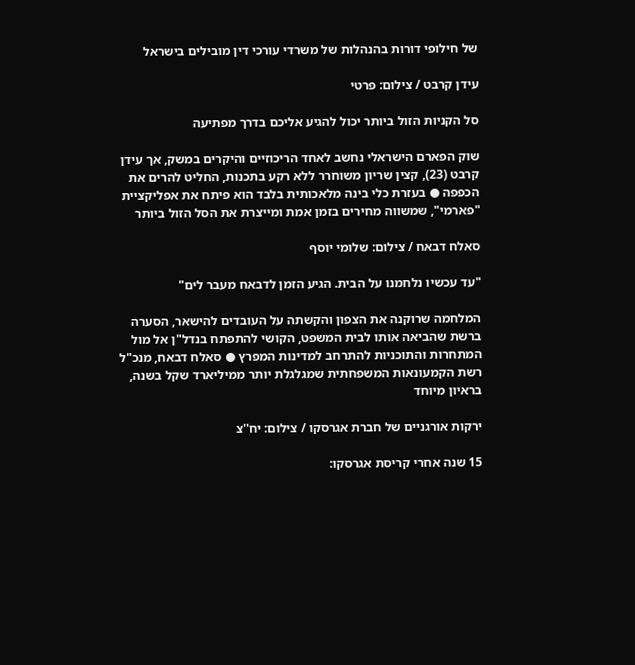של חילופי דורות בהנהלות של משרדי עורכי דין מובילים בישראל

עידן קרבט / צילום: פרטי

סל הקניות הזול ביותר יכול להגיע אליכם בדרך מפתיעה

שוק הפארם הישראלי נחשב לאחד הריכוזיים והיקרים במשק, אך עידן קרבט (23), קצין שריון משוחרר ללא רקע בתכנות, החליט להרים את הכפפה ● בעזרת כלי בינה מלאכותית בלבד הוא פיתח את אפליקציית "פארמי", שמשווה מחירים בזמן אמת ומייצרת את הסל הזול ביותר

סאלח דבאח / צילום: שלומי יוסף

"עד עכשיו נלחמנו על הבית. הגיע הזמן לדבאח מעבר לים"

המלחמה שרוקנה את הצפון והקשתה על העובדים להישאר, הסערה ברשת שהביאה אותו לבית המשפט, הקושי להתפתח בנדל"ן אל מול המתחרות והתוכניות להתרחב למדינות המפרץ ● סאלח דבאח, מנכ"ל רשת הקמעונאות המשפחתית שמגלגלת יותר ממיליארד שקל בשנה, בראיון מיוחד

ירקות אורגניים של חברת אגרסקו / צילום: יח''צ

15 שנה אחרי קריסת אגרסקו: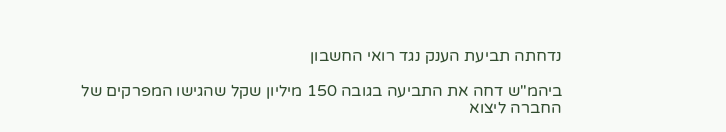נדחתה תביעת הענק נגד רואי החשבון

ביהמ"ש דחה את התביעה בגובה 150 מיליון שקל שהגישו המפרקים של החברה ליצוא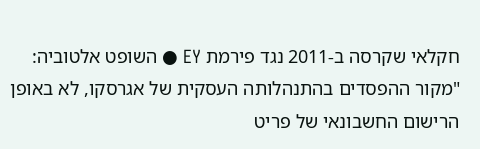חקלאי שקרסה ב-2011 נגד פירמת EY ● השופט אלטוביה: "מקור ההפסדים בהתנהלותה העסקית של אגרסקו, לא באופן הרישום החשבונאי של פריט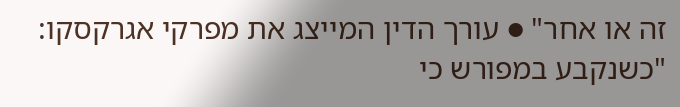זה או אחר" ● עורך הדין המייצג את מפרקי אגרקסקו: "כשנקבע במפורש כי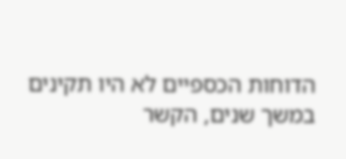הדוחות הכספיים לא היו תקינים במשך שנים, הקשר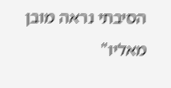הסיבתי נראה מובן מאליו"